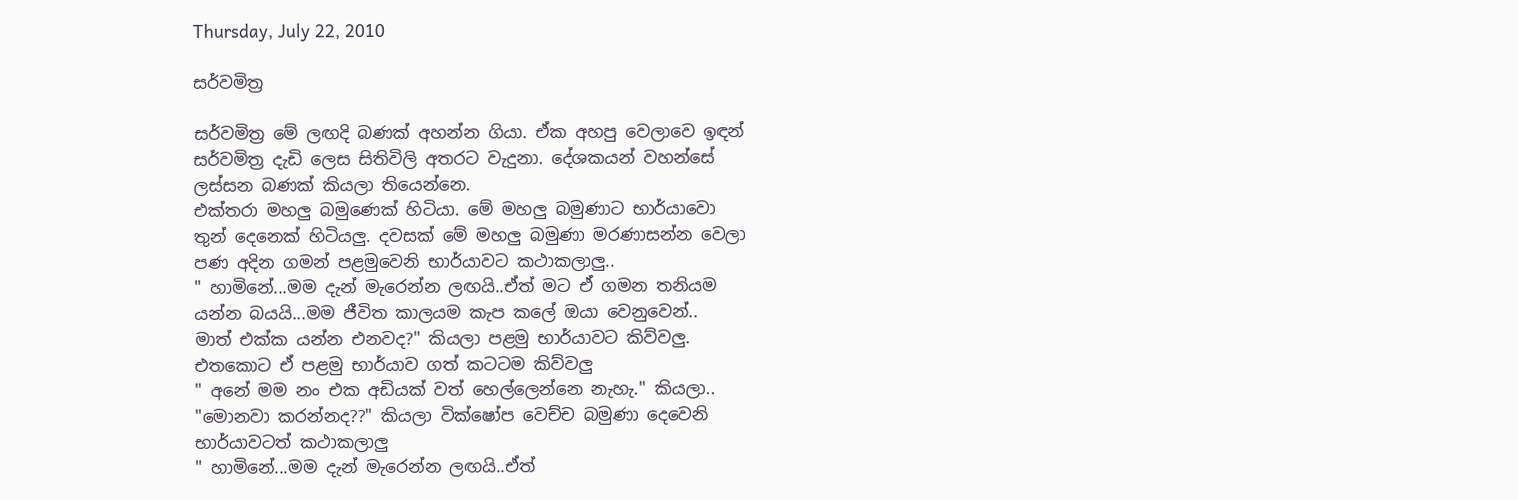Thursday, July 22, 2010

සර්වමිත්‍ර

සර්වමිත්‍ර මේ ලඟදි බණක් අහන්න ගියා. ඒක අහපු වෙලාවෙ ඉඳන්
සර්වමිත්‍ර දැඩි ලෙස සිතිවිලි අතරට වැදුනා. දේශකයන් වහන්සේ
ලස්සන බණක් කියලා තියෙන්නෙ.
එක්තරා මහලු බමුණෙක් හිටියා. මේ මහලු බමුණාට භාර්යාවො
තුන් දෙනෙක් හිටියලු. දවසක් මේ මහලු බමුණා මරණාසන්න වෙලා
පණ අදින ගමන් පළමුවෙනි භාර්යාවට කථාකලාලු..
" හාමිනේ...මම දැන් මැරෙන්න ලඟයි..ඒත් මට ඒ ගමන තනියම
යන්න බයයි...මම ජීවිත කාලයම කැප කලේ ඔයා වෙනුවෙන්..
මාත් එක්ක යන්න එනවද?" කියලා පළමු භාර්යාවට කිව්වලු.
එතකොට ඒ පළමු භාර්යාව ගත් කටටම කිව්වලු
" අනේ මම නං එක අඩියක් වත් හෙල්ලෙන්නෙ නැහැ." කියලා..
"මොනවා කරන්නද??" කියලා වික්ෂෝප වෙච්ච බමුණා දෙවෙනි
භාර්යාවටත් කථාකලාලු
" හාමිනේ...මම දැන් මැරෙන්න ලඟයි..ඒත්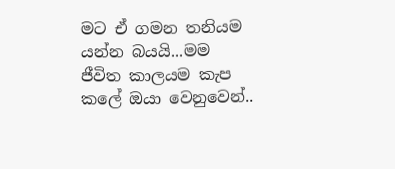මට ඒ ගමන තනියම
යන්න බයයි...මම ජීවිත කාලයම කැප කලේ ඔයා වෙනුවෙන්..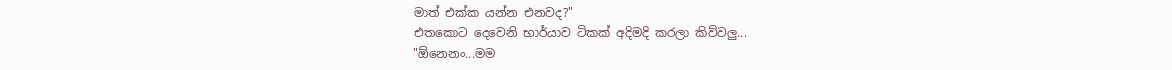මාත් එක්ක යන්න එනවද?"
එතකොට දෙවෙනි භාර්යාව ටිකක් අදිමදි කරලා කිව්වලු...
"ඕනෙනං...මම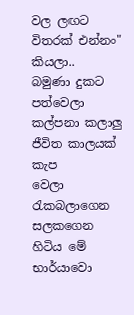වල ලඟට විතරක් එන්නං" කියලා..
බමුණා දුකට පත්වෙලා කල්පනා කලාලු ජීවිත කාලයක් කැප
වෙලා රැකබලාගෙන සලකගෙන හිටිය මේ භාර්යාවො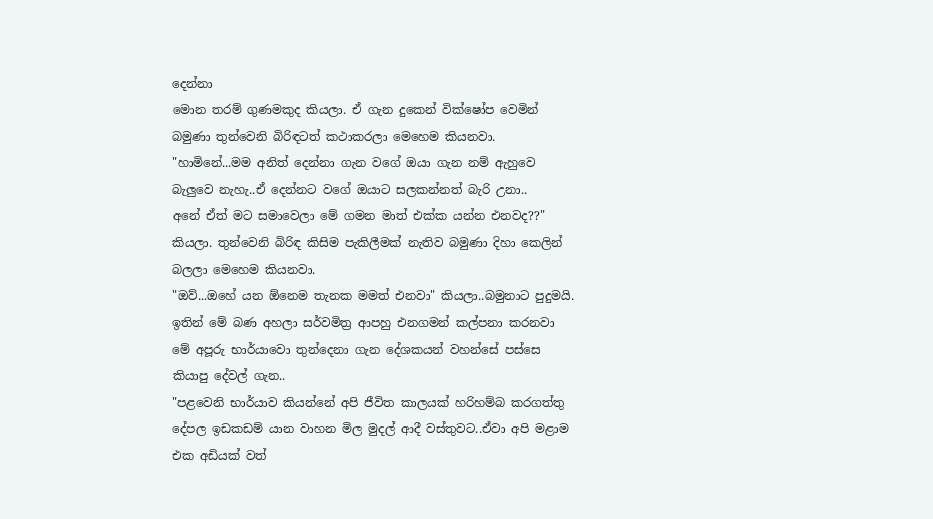දෙන්නා
මොන තරම් ගුණමකුද කියලා. ඒ ගැන දුකෙන් වික්ෂෝප වෙමින්
බමුණා තුන්වෙනි බිරිඳටත් කථාකරලා මෙහෙම කියනවා.
"හාමිනේ...මම අනිත් දෙන්නා ගැන වගේ ඔයා ගැන නම් ඇහුවෙ
බැලුවෙ නැහැ..ඒ දෙන්නට වගේ ඔයාට සලකන්නත් බැරි උනා..
අනේ ඒත් මට සමාවෙලා මේ ගමන මාත් එක්ක යන්න එනවද??"
කියලා. තුන්වෙනි බිරිඳ කිසිම පැකිලීමක් නැතිව බමුණා දිහා කෙලින්
බලලා මෙහෙම කියනවා.
"ඔව්...ඔහේ යන ඕනෙම තැනක මමත් එනවා" කියලා..බමුනාට පුදුමයි.
ඉතින් මේ බණ අහලා සර්වමිත්‍ර ආපහු එනගමන් කල්පනා කරනවා
මේ අපූරු භාර්යාවො තුන්දෙනා ගැන දේශකයන් වහන්සේ පස්සෙ
කියාපු දේවල් ගැන..
"පළවෙනි භාර්යාව කියන්නේ අපි ජීවිත කාලයක් හරිහම්බ කරගත්තු
දේපල ඉඩකඩම් යාන වාහන මිල මුදල් ආදී වස්තුවට..ඒවා අපි මළාම
එක අඩියක් වත්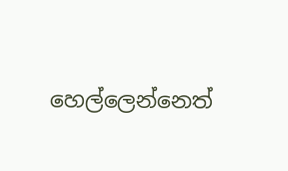හෙල්ලෙන්නෙත්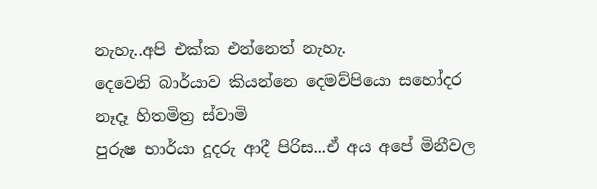නැහැ..අපි එක්ක එන්නෙත් නැහැ.
දෙවෙනි බාර්යාව කියන්නෙ දෙමව්පියො සහෝදර නෑදෑ හිතමිත්‍ර ස්වාමි
පුරුෂ භාර්යා දූදරු ආදී පිරිස...ඒ අය අපේ මිනීවල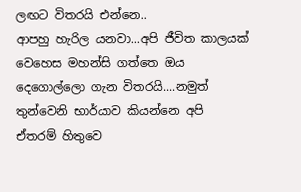ලඟට විතරයි එන්නෙ..
ආපහු හැරිල යනවා...අපි ජීවිත කාලයක් වෙහෙස මහන්සි ගත්තෙ ඔය
දෙගොල්ලො ගැන විතරයි....නමුත් තුන්වෙනි භාර්යාව කියන්නෙ අපි
ඒතරම් හිතුවෙ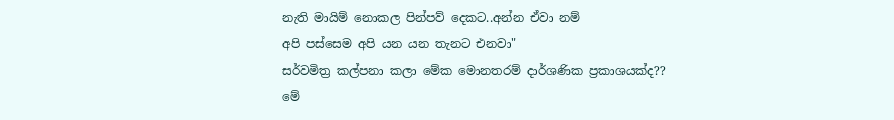නැති මායිම් නොකල පින්පව් දෙකට..අන්න ඒවා නම්
අපි පස්සෙම අපි යන යන තැනට එනවා"
සර්වමිත්‍ර කල්පනා කලා මේක මොනතරම් දාර්ශණික ප්‍රකාශයක්ද??
මේ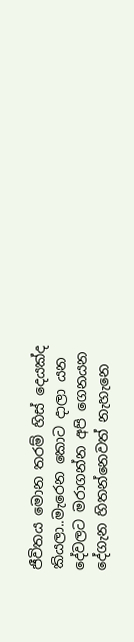ජීවිතය මොන තරම් හිස් දෙයක්ද කියලා..මැරෙන කොට දාලා යන
දේවලට මරාගන්න අපි ‍ගෙනයන දේගැන හිතන්නෙවත් නැහැනෙ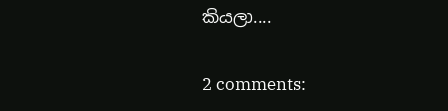කියලා....

2 comments: